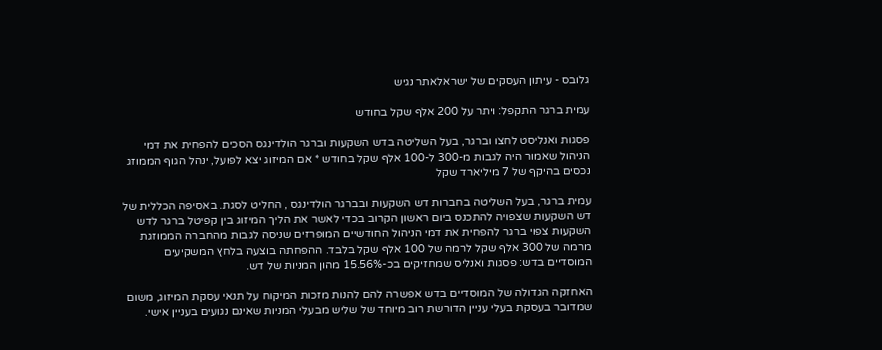גלובס - עיתון העסקים של ישראלאתר נגיש

עמית ברגר התקפל: ויתר על 200 אלף שקל בחודש

פסגות ואנליסט לחצו וברגר, בעל השליטה בדש השקעות וברגר הולדינגס הסכים להפחית את דמי הניהול שאמור היה לגבות מ-300 ל-100 אלף שקל בחודש * אם המיזוג יצא לפועל, ינהל הגוף הממוזג נכסים בהיקף של 7 מיליארד שקל

עמית ברגר, בעל השליטה בחברות דש השקעות ובברגר הולדינגס , החליט לסגת. באסיפה הכללית של דש השקעות שצפויה להתכנס ביום ראשון הקרוב בכדי לאשר את הליך המיזוג בין קפיטל ברגר לדש השקעות צפוי ברגר להפחית את דמי הניהול החודשיים המופרזים שניסה לגבות מהחברה הממוזגת מרמה של 300 אלף שקל לרמה של 100 אלף שקל בלבד. ההפחתה בוצעה בלחץ המשקיעים המוסדיים בדש: פסגות ואנליס שמחזיקים בכ-15.56% מהון המניות של דש.

האחזקה הגדולה של המוסדיים בדש אפשרה להם להנות מזכות המיקוח על תנאי עסקת המיזוג, משום שמדובר בעסקת בעלי עניין הדורשת רוב מיוחד של שליש מבעלי המניות שאינם נגועים בעניין אישי.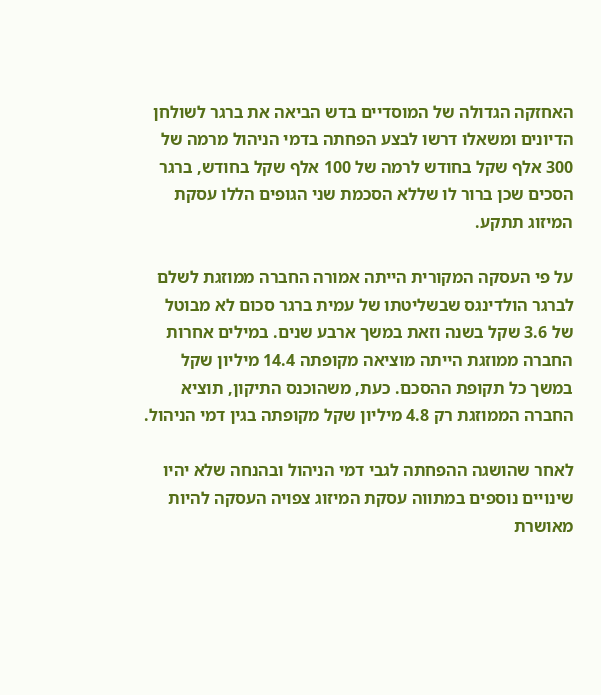האחזקה הגדולה של המוסדיים בדש הביאה את ברגר לשולחן הדיונים ומשאלו דרשו לבצע הפחתה בדמי הניהול מרמה של 300 אלף שקל בחודש לרמה של 100 אלף שקל בחודש, ברגר הסכים שכן ברור לו שללא הסכמת שני הגופים הללו עסקת המיזוג תתקע.

על פי העסקה המקורית הייתה אמורה החברה ממוזגת לשלם לברגר הולדינגס שבשליטתו של עמית ברגר סכום לא מבוטל של 3.6 שקל בשנה וזאת במשך ארבע שנים. במילים אחרות החברה ממוזגת הייתה מוציאה מקופתה 14.4 מיליון שקל במשך כל תקופת ההסכם. כעת, משהוכנס התיקון, תוציא החברה הממוזגת רק 4.8 מיליון שקל מקופתה בגין דמי הניהול.

לאחר שהושגה ההפחתה לגבי דמי הניהול ובהנחה שלא יהיו שינויים נוספים במתווה עסקת המיזוג צפויה העסקה להיות מאושרת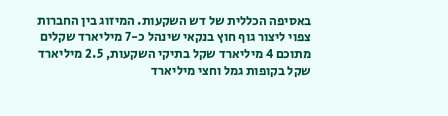באסיפה הכללית של דש השקעות. המיזוג בין החברות צפוי ליצור גוף חוץ בנקאי שינהל כ-7 מיליארד שקלים מתוכם 4 מיליארד שקל בתיקי השקעות, 2.5 מיליארד שקל בקופות גמל וחצי מיליארד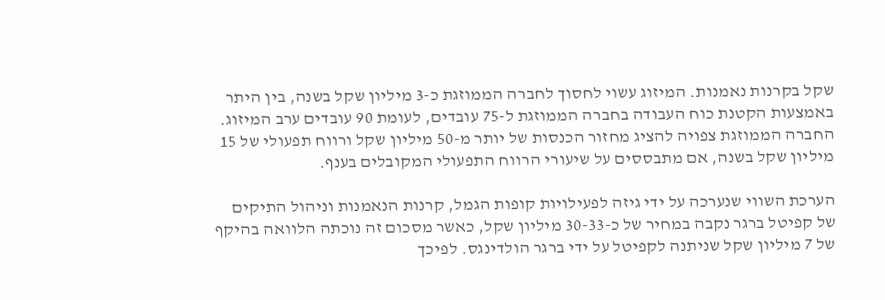שקל בקרנות נאמנות. המיזוג עשוי לחסוך לחברה הממוזגת כ-3 מיליון שקל בשנה, בין היתר באמצעות הקטנת כוח העבודה בחברה הממוזגת ל-75 עובדים, לעומת 90 עובדים ערב המיזוג. החברה הממוזגת צפויה להציג מחזור הכנסות של יותר מ-50 מיליון שקל ורווח תפעולי של 15 מיליון שקל בשנה, אם מתבססים על שיעורי הרווח התפעולי המקובלים בענף.

הערכת השווי שנערכה על ידי גיזה לפעילויות קופות הגמל, קרנות הנאמנות וניהול התיקים של קפיטל ברגר נקבה במחיר של כ-30-33 מיליון שקל, כאשר מסכום זה נוכתה הלוואה בהיקף של 7 מיליון שקל שניתנה לקפיטל על ידי ברגר הולדינגס. לפיכך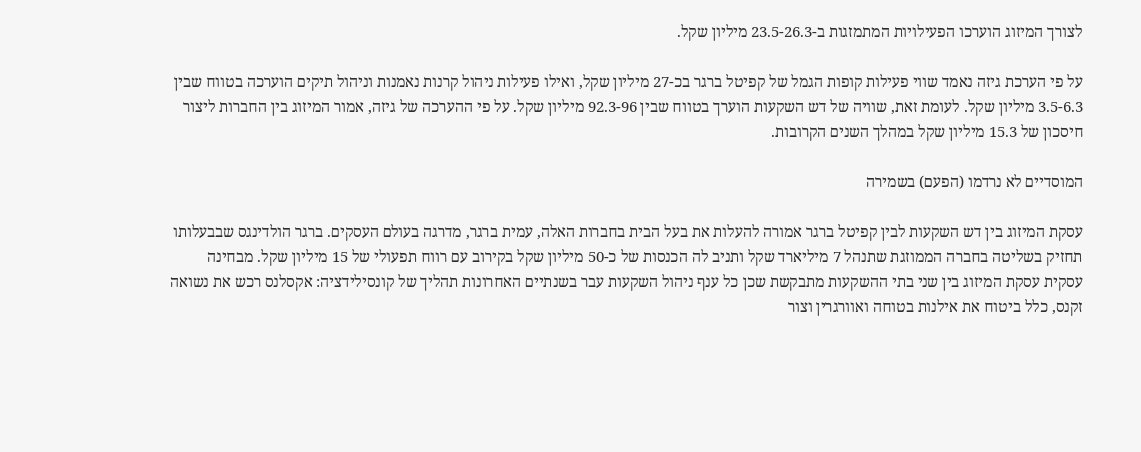לצורך המיזוג הוערכו הפעילויות המתמזגות ב-23.5-26.3 מיליון שקל.

על פי הערכת גיזה נאמד שווי פעילות קופות הגמל של קפיטל ברגר בכ-27 מיליון שקל, ואילו פעילות ניהול קרנות נאמנות וניהול תיקים הוערכה בטווח שבין 3.5-6.3 מיליון שקל. לעומת זאת, שוויה של דש השקעות הוערך בטווח שבין 92.3-96 מיליון שקל. על פי ההערכה של גיזה, אמור המיזוג בין החברות ליצור חיסכון של 15.3 מיליון שקל במהלך השנים הקרובות.

המוסדיים לא נרדמו (הפעם) בשמירה

עסקת המיזוג בין דש השקעות לבין קפיטל ברגר אמורה להעלות את בעל הבית בחברות האלה, עמית ברגר, מדרגה בעולם העסקים. ברגר הולדינגס שבבעלותו תחזיק בשליטה בחברה הממוזגת שתנהל 7 מיליארד שקל ותניב לה הכנסות של כ-50 מיליון שקל בקירוב עם רווח תפעולי של 15 מיליון שקל. מבחינה עסקית עסקת המיזוג בין שני בתי ההשקעות מתבקשת שכן כל ענף ניהול השקעות עבר בשנתיים האחרונות תהליך של קונסילידציה: אקסלנס רכש את נשואה זקנס, כלל ביטוח את אילנות בטוחה ואוורגרין וצור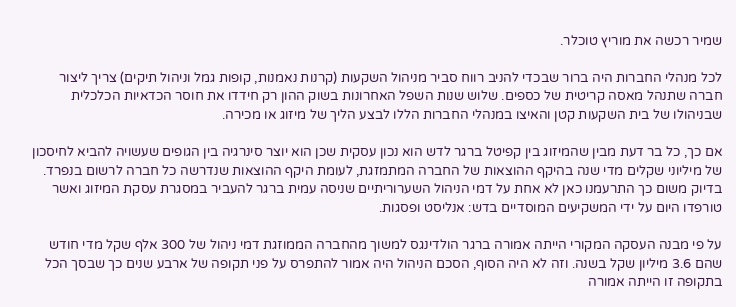שמיר רכשה את מוריץ טוכלר.

לכל מנהלי החברות היה ברור שבכדי להניב רווח סביר מניהול השקעות (קרנות נאמנות, קופות גמל וניהול תיקים) צריך ליצור חברה שתנהל מאסה קריטית של כספים. שלוש שנות השפל האחרונות בשוק ההון רק חידדו את חוסר הכדאיות הכלכלית שבניהולו של בית השקעות קטן והאיצו במנהלי החברות הללו לבצע הליך של מיזוג או מכירה.

אם כך, כל בר דעת מבין שהמיזוג בין קפיטל ברגר לדש הוא נכון עסקית שכן הוא יוצר סינרגיה בין הגופים שעשויה להביא לחיסכון של מיליוני שקלים מדי שנה בהיקף ההוצאות של החברה המתמזגת, לעומת היקף ההוצאות שנדרשה כל חברה לרשום בנפרד. בדיוק משום כך התרעמנו כאן לא אחת על דמי הניהול השערוריתיים שניסה עמית ברגר להעביר במסגרת עסקת המיזוג ואשר טורפדו היום על ידי המשקיעים המוסדיים בדש: אנליסט ופסגות.

על פי מבנה העסקה המקורי הייתה אמורה ברגר הולדינגס למשוך מהחברה הממוזגת דמי ניהול של 300 אלף שקל מדי חודש שהם 3.6 מיליון שקל בשנה. וזה לא היה הסוף, הסכם הניהול היה אמור להתפרס על פני תקופה של ארבע שנים כך שבסך הכל בתקופה זו הייתה אמורה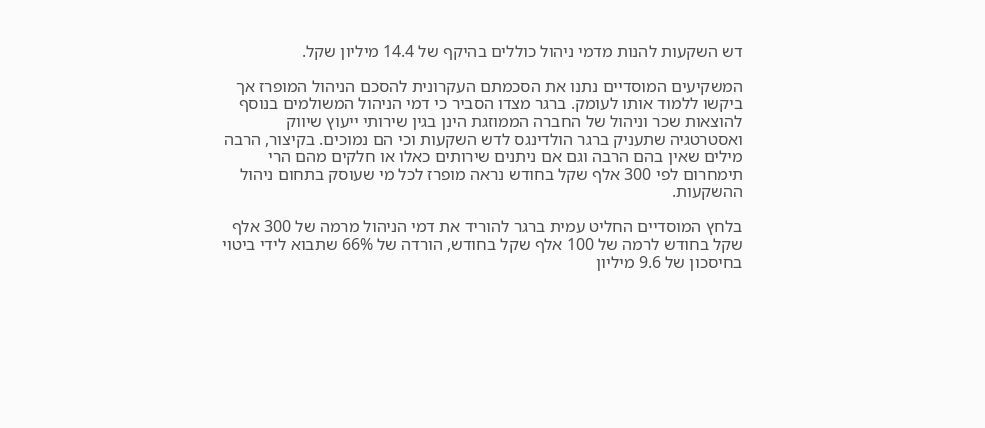דש השקעות להנות מדמי ניהול כוללים בהיקף של 14.4 מיליון שקל.

המשקיעים המוסדיים נתנו את הסכמתם העקרונית להסכם הניהול המופרז אך ביקשו ללמוד אותו לעומק. ברגר מצדו הסביר כי דמי הניהול המשולמים בנוסף להוצאות שכר וניהול של החברה הממוזגת הינן בגין שירותי ייעוץ שיווק ואסטרטגיה שתעניק ברגר הולדינגס לדש השקעות וכי הם נמוכים. בקיצור, הרבה מילים שאין בהם הרבה וגם אם ניתנים שירותים כאלו או חלקים מהם הרי תימחרום לפי 300 אלף שקל בחודש נראה מופרז לכל מי שעוסק בתחום ניהול ההשקעות.

בלחץ המוסדיים החליט עמית ברגר להוריד את דמי הניהול מרמה של 300 אלף שקל בחודש לרמה של 100 אלף שקל בחודש, הורדה של 66% שתבוא לידי ביטוי בחיסכון של 9.6 מיליון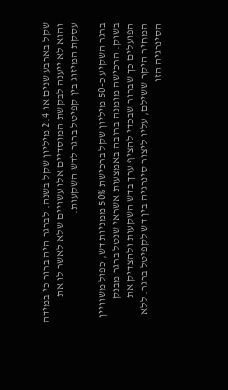שקל בארבע שנים או 2.4 מיליון שקל בשנה. לברגר היה ברור כי במידה והוא לא ייענה לבקשת המוסדיים אלו עשויים שלא לאשר לו את עסקת המיזוג בין קפיטל ברגר לדש השקעות.

ברגר השקיע כ-50 מיליון שקל ברכישת 50% ממניות דש, כפול משוויין בשוק. הרכישה מומנה ברובה באמצעות אשראי שנטל ברגר מבנק הפועלים כך שברור שבכדי להציף ערך בדש השקעות ולהצדיק את המחיר היקר ששילם, עליו ליצור סינרגיה בין דש לקפיטל ברגר. ללא הסינרגיה הזו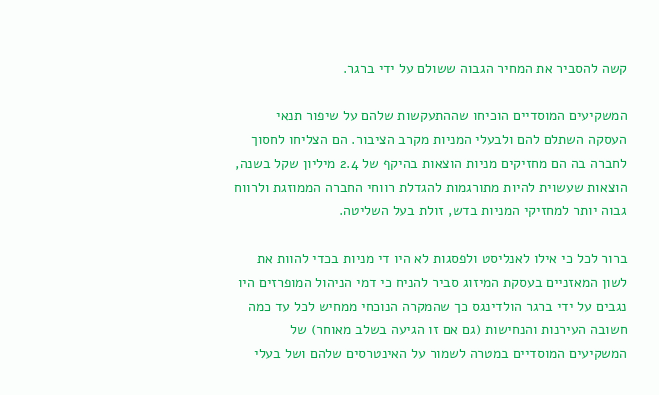קשה להסביר את המחיר הגבוה ששולם על ידי ברגר.

המשקיעים המוסדיים הוכיחו שההתעקשות שלהם על שיפור תנאי העסקה השתלם להם ולבעלי המניות מקרב הציבור. הם הצליחו לחסוך לחברה בה הם מחזיקים מניות הוצאות בהיקף של 2.4 מיליון שקל בשנה, הוצאות שעשוית להיות מתורגמות להגדלת רווחי החברה הממוזגת ולרווח גבוה יותר למחזיקי המניות בדש, זולת בעל השליטה.

ברור לכל כי אילו לאנליסט ולפסגות לא היו די מניות בכדי להוות את לשון המאזניים בעסקת המיזוג סביר להניח כי דמי הניהול המופרזים היו נגבים על ידי ברגר הולדינגס כך שהמקרה הנוכחי ממחיש לכל עד כמה חשובה העירנות והנחישות (גם אם זו הגיעה בשלב מאוחר) של המשקיעים המוסדיים במטרה לשמור על האינטרסים שלהם ושל בעלי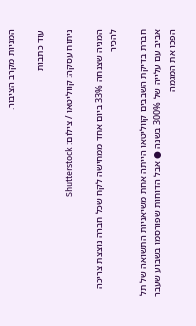המניות מקרב הציבור.

עוד כתבות

ניתוח עסקה: קווליטאו / צילום: Shutterstock

המניה שצנחה 33% ביום אחד ממחישה לקח שכל חברה נוצצת צריכה להכיר

חברת בדיקת השבבים קווליטאו הייתה אחת משיאניות התשואה של תל אביב עם עלייה של 300% בשנה ● אבל הדוחות שפורסמו בשבוע שעבר הפכו את המגמה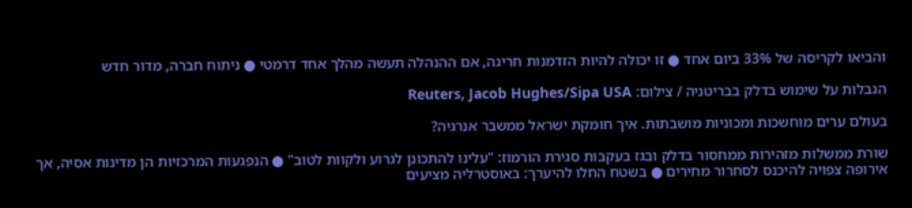והביאו לקריסה של 33% ביום אחד ● זו יכולה להיות הזדמנות חריגה, אם ההנהלה תעשה מהלך אחד דרמטי ● ניתוח חברה, מדור חדש

הגבלות על שימוש בדלק בבריטניה / צילום: Reuters, Jacob Hughes/Sipa USA

בעולם ערים מוחשכות ומכוניות מושבתות. איך חומקת ישראל ממשבר אנרגיה?

שורת ממשלות מזהירות ממחסור בדלק ובגז בעקבות סגירת הורמוז: "עלינו להתכונן לגרוע ולקוות לטוב" ● הנפגעות המרכזיות הן מדינות אסיה, אך אירופה צפויה להיכנס לסחרור מחירים ● בשטח החלו להיערך: באוסטרליה מציעים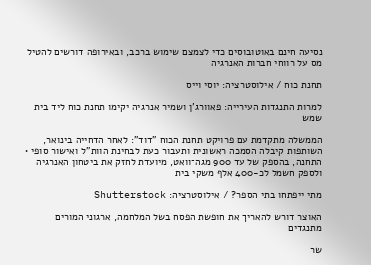נסיעה חינם באוטובוסים כדי לצמצם שימוש ברכב, ובאירופה דורשים להטיל מס על רווחי חברות האנרגיה

תחנת כוח / אילוסטרציה: יוסי וייס

למרות התנגדות העירייה: פאוורג'ן ושמיר אנרגיה יקימו תחנת כוח ליד בית שמש

הממשלה מתקדמת עם פרויקט תחנת הכוח "דוד": לאחר הדחייה בינואר, השותפות קיבלה הסמכה ראשונית ותעבור כעת לבחינת הוות"ל ואישור סופי • התחנה, בהספק של עד 900 מגה־וואט, מיועדת לחזק את ביטחון האנרגיה ולספק חשמל לכ-400 אלף משקי בית

מתי ייפתחו בתי הספר? / אילוסטרציה: Shutterstock

האוצר דורש להאריך את חופשת הפסח בשל המלחמה, ארגוני המורים מתנגדים

שר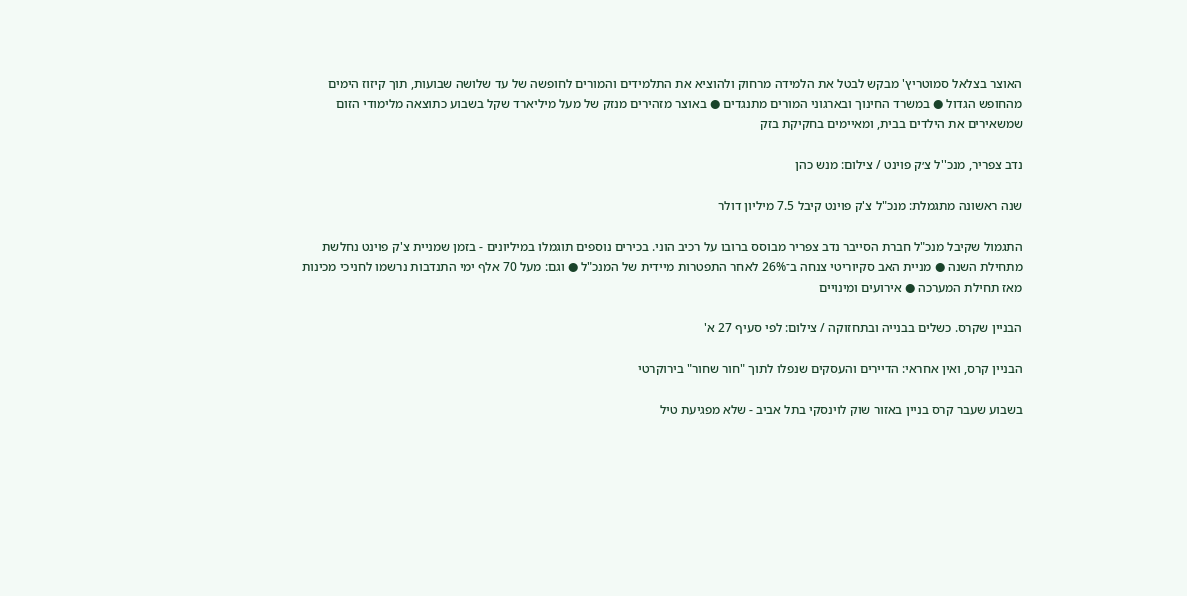האוצר בצלאל סמוטריץ' מבקש לבטל את הלמידה מרחוק ולהוציא את התלמידים והמורים לחופשה של עד שלושה שבועות, תוך קיזוז הימים מהחופש הגדול ● במשרד החינוך ובארגוני המורים מתנגדים ● באוצר מזהירים מנזק של מעל מיליארד שקל בשבוע כתוצאה מלימודי הזום שמשאירים את הילדים בבית, ומאיימים בחקיקת בזק

נדב צפריר, מנכ''ל צ׳ק פוינט / צילום: מנש כהן

שנה ראשונה מתגמלת: מנכ"ל צ'ק פוינט קיבל 7.5 מיליון דולר

התגמול שקיבל מנכ"ל חברת הסייבר נדב צפריר מבוסס ברובו על רכיב הוני. בכירים נוספים תוגמלו במיליונים - בזמן שמניית צ'ק פוינט נחלשת מתחילת השנה ● מניית האב סקיוריטי צנחה ב־26% לאחר התפטרות מיידית של המנכ"ל ● וגם: מעל 70 אלף ימי התנדבות נרשמו לחניכי מכינות מאז תחילת המערכה ● אירועים ומינויים

הבניין שקרס. כשלים בבנייה ובתחזוקה / צילום: לפי סעיף 27 א'

הבניין קרס, ואין אחראי: הדיירים והעסקים שנפלו לתוך "חור שחור" בירוקרטי

בשבוע שעבר קרס בניין באזור שוק לוינסקי בתל אביב - שלא מפגיעת טיל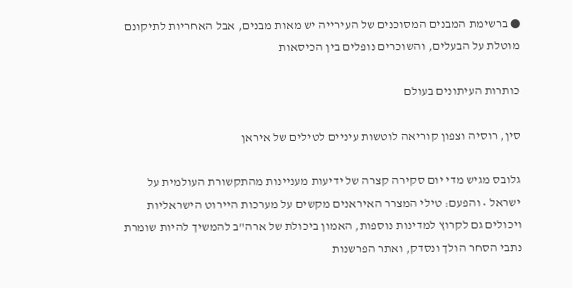● ברשימת המבנים המסוכנים של העירייה יש מאות מבנים, אבל האחריות לתיקונם מוטלת על הבעלים, והשוכרים נופלים בין הכיסאות

כותרות העיתונים בעולם

סין, רוסיה וצפון קוריאה לוטשות עיניים לטילים של איראן

גלובס מגיש מדי יום סקירה קצרה של ידיעות מעניינות מהתקשורת העולמית על ישראל • והפעם: טילי המצרר האיראנים מקשים על מערכות היירוט הישראליות ויכולים גם לקרוץ למדינות נוספות, האמון ביכולת של ארה"ב להמשיך להיות שומרת נתבי הסחר הולך ונסדק, ואתר הפרשנות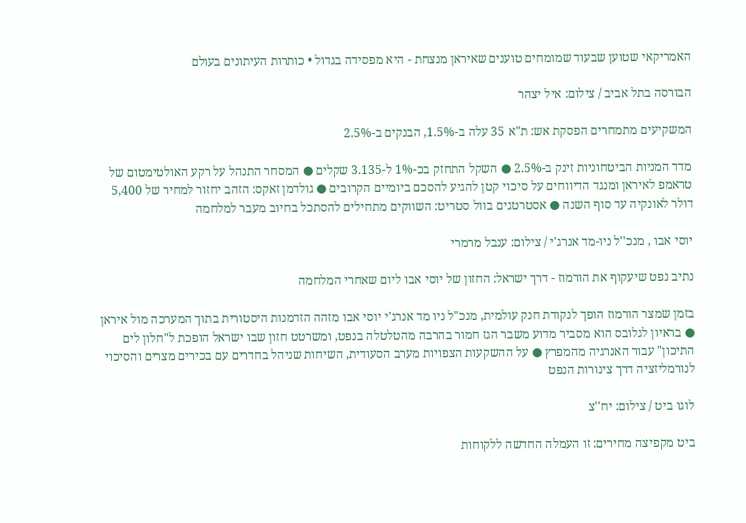האמריקאי שטוען שבעוד שמומחים טוענים שאיראן מנצחת - היא מפסידה בגדול • כותרות העיתונים בעולם

הבורסה בתל אביב / צילום: איל יצהר

המשקיעים מתמחרים הפסקת אש: ת"א 35 עלה ב-1.5%, הבנקים ב-2.5%

מדד המניות הביטחוניות זינק ב-2.5% ● השקל התחזק בכ-1% ל-3.135 שקלים ● המסחר התנהל על רקע האולטימטום של טראמפ לאיראן ומנגד הדיווחים על סיכוי קטן להגיע להסכם ביומיים הקרובים ● גולדמן זאקס: הזהב יחזור למחיר של 5,400 דולר לאונקיה עד סוף השנה ● אסטרטגים בוול סטריט: השווקים מתחילים להסתכל בחיוב מעבר למלחמה

יוסי אבו , מנכ''ל ניו-מד אנרג'י / צילום: ענבל מרמרי

נתיב נפט שיעקוף את הורמוז - דרך ישראל: החזון של יוסי אבו ליום שאחרי המלחמה

בזמן שמצר הורמוז הופך לנקודת חנק עולמית, מנכ"ל ניו מד אנרג'י יוסי אבו מזהה הזדמנות היסטורית בתוך המערכה מול איראן ● בראיון לגלובס הוא מסביר מדוע משבר הגז חמור בהרבה מהטלטלה בנפט, ומשרטט חזון שבו ישראל הופכת ל"חלון לים התיכון" עבור האנרגיה מהמפרץ ● על ההשקעות הצפויות מערב הסעודית, השיחות שניהל בחדרים עם בכירים מצרים והסיכוי לנורמליזציה דרך צינורות הנפט

לוגו ביט / צילום: יח''צ

ביט מקפיצה מחירים: זו העמלה החדשה ללקוחות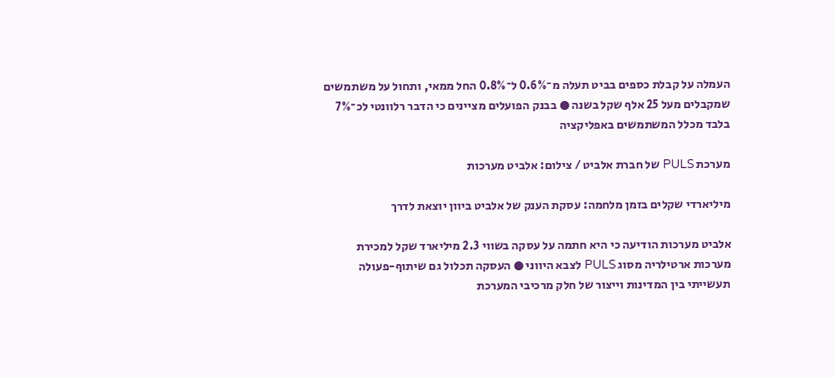העמלה על קבלת כספים בביט תעלה מ־0.6% ל־0.8% החל ממאי, ותחול על משתמשים שמקבלים מעל 25 אלף שקל בשנה ● בבנק הפועלים מציינים כי הדבר רלוונטי לכ־7% בלבד מכלל המשתמשים באפליקציה

מערכת PULS של חברת אלביט / צילום: אלביט מערכות

מיליארדי שקלים בזמן מלחמה: עסקת הענק של אלביט ביוון יוצאת לדרך

אלביט מערכות הודיעה כי היא חתמה על עסקה בשווי 2.3 מיליארד שקל למכירת מערכות ארטילריה מסוג PULS לצבא היווני ● העסקה תכלול גם שיתוף-פעולה תעשייתי בין המדינות וייצור של חלק מרכיבי המערכת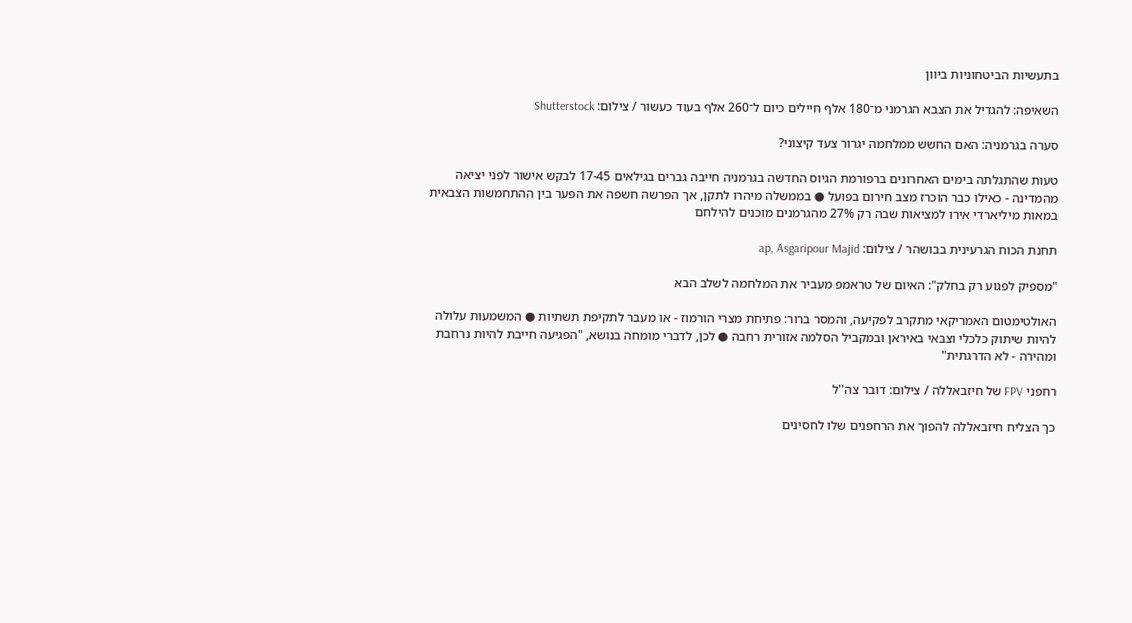בתעשיות הביטחוניות ביוון

השאיפה: להגדיל את הצבא הגרמני מ־180 אלף חיילים כיום ל־260 אלף בעוד כעשור / צילום: Shutterstock

סערה בגרמניה: האם החשש ממלחמה יגרור צעד קיצוני?

טעות שהתגלתה בימים האחרונים ברפורמת הגיוס החדשה בגרמניה חייבה גברים בגילאים 17-45 לבקש אישור לפני יציאה מהמדינה - כאילו כבר הוכרז מצב חירום בפועל ● בממשלה מיהרו לתקן, אך הפרשה חשפה את הפער בין ההתחמשות הצבאית במאות מיליארדי אירו למציאות שבה רק 27% מהגרמנים מוכנים להילחם

תחנת הכוח הגרעינית בבושהר / צילום: ap, Asgaripour Majid

"מספיק לפגוע רק בחלק": האיום של טראמפ מעביר את המלחמה לשלב הבא

האולטימטום האמריקאי מתקרב לפקיעה, והמסר ברור: פתיחת מצרי הורמוז - או מעבר לתקיפת תשתיות ● המשמעות עלולה להיות שיתוק כלכלי וצבאי באיראן ובמקביל הסלמה אזורית רחבה ● לכן, לדברי מומחה בנושא, "הפגיעה חייבת להיות נרחבת ומהירה - לא הדרגתית"

רחפני FPV של חיזבאללה / צילום: דובר צה''ל

כך הצליח חיזבאללה להפוך את הרחפנים שלו לחסינים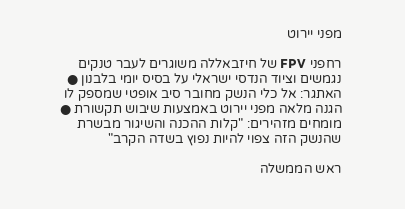מפני יירוט

רחפני FPV של חיזבאללה משוגרים לעבר טנקים נגמשים וציוד הנדסי ישראלי על בסיס יומי בלבנון ● האתגר: אל כלי הנשק מחובר סיב אופטי שמספק לו הגנה מלאה מפני יירוט באמצעות שיבוש תקשורת ● מומחים מזהירים: "קלות ההכנה והשיגור מבשרת שהנשק הזה צפוי להיות נפוץ בשדה הקרב"

ראש הממשלה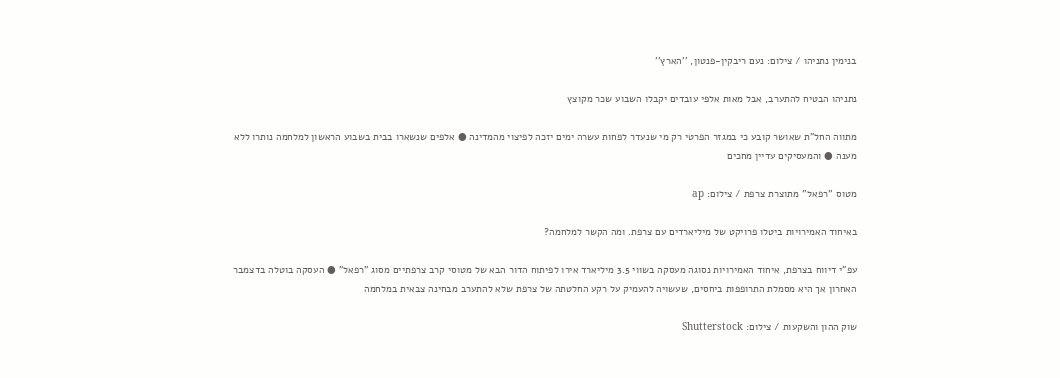בנימין נתניהו / צילום: נעם ריבקין-פנטון, ''הארץ''

נתניהו הבטיח להתערב, אבל מאות אלפי עובדים יקבלו השבוע שכר מקוצץ

מתווה החל"ת שאושר קובע כי במגזר הפרטי רק מי שנעדר לפחות עשרה ימים יזכה לפיצוי מהמדינה ● אלפים שנשארו בבית בשבוע הראשון למלחמה נותרו ללא מענה ● והמעסיקים עדיין מחכים

מטוס ''רפאל'' מתוצרת צרפת / צילום: ap

באיחוד האמירויות ביטלו פרויקט של מיליארדים עם צרפת. ומה הקשר למלחמה?

עפ"י דיווח בצרפת, איחוד האמירויות נסוגה מעסקה בשווי 3.5 מיליארד אירו לפיתוח הדור הבא של מטוסי קרב צרפתיים מסוג "רפאל" ● העסקה בוטלה בדצמבר האחרון אך היא מסמלת התרופפות ביחסים, שעשויה להעמיק על רקע החלטתה של צרפת שלא להתערב מבחינה צבאית במלחמה

שוק ההון והשקעות / צילום: Shutterstock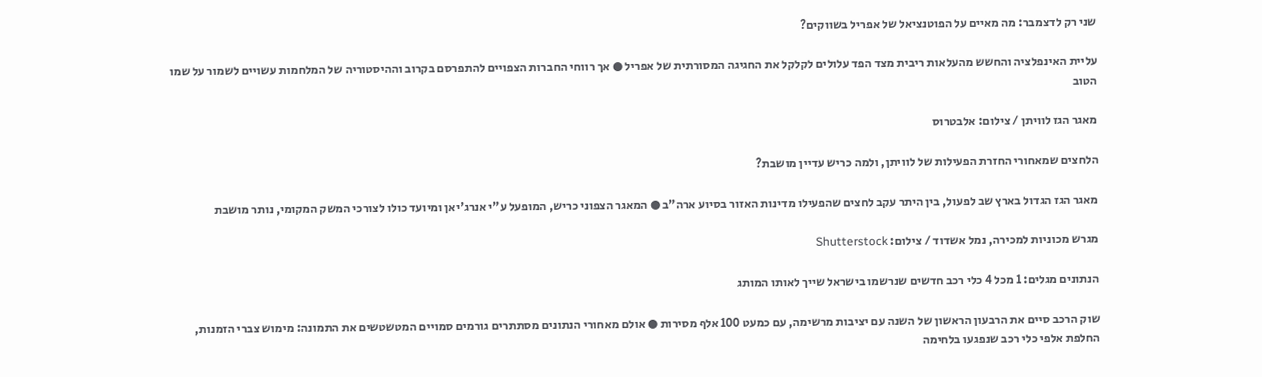שני רק לדצמבר: מה מאיים על הפוטנציאל של אפריל בשווקים?

עליית האינפלציה והחשש מהעלאות ריבית מצד הפד עלולים לקלקל את החגיגה המסורתית של אפריל ● אך רווחי החברות הצפויים להתפרסם בקרוב וההיסטוריה של המלחמות עשויים לשמור על שמו הטוב

מאגר הגז לוויתן / צילום: אלבטרוס

הלחצים שמאחורי החזרת הפעילות של לוויתן, ולמה כריש עדיין מושבת?

מאגר הגז הגדול בארץ שב לפעול, בין היתר עקב לחצים שהפעילו מדינות האזור בסיוע ארה"ב ● המאגר הצפוני כריש, המופעל ע"י אנרג'יאן ומיועד כולו לצורכי המשק המקומי, נותר מושבת

מגרש מכוניות למכירה, נמל אשדוד / צילום: Shutterstock

הנתונים מגלים: 1 מכל 4 כלי רכב חדשים שנרשמו בישראל שייך לאותו המותג

שוק הרכב סיים את הרבעון הראשון של השנה עם יציבות מרשימה, עם כמעט 100 אלף מסירות ● אולם מאחורי הנתונים מסתתרים גורמים סמויים המטשטשים את התמונה: מימוש צברי הזמנות, החלפת אלפי כלי רכב שנפגעו בלחימה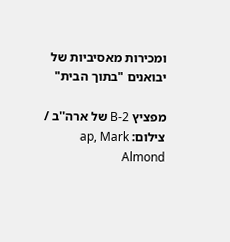ומכירות מאסיביות של יבואנים "בתוך הבית"

מפציץ B-2 של ארה''ב / צילום: ap, Mark Almond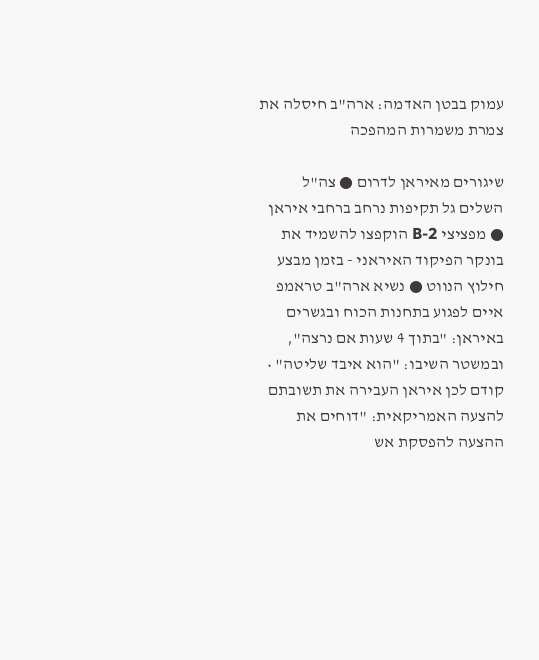עמוק בבטן האדמה: ארה"ב חיסלה את צמרת משמרות המהפכה

שיגורים מאיראן לדרום ● צה"ל השלים גל תקיפות נרחב ברחבי איראן ● מפציצי B-2 הוקפצו להשמיד את בונקר הפיקוד האיראני - בזמן מבצע חילוץ הנווט ● נשיא ארה"ב טראמפ איים לפגוע בתחנות הכוח ובגשרים באיראן: "בתוך 4 שעות אם נרצה", ובמשטר השיבו: "הוא איבד שליטה" • קודם לכן איראן העבירה את תשובתם להצעה האמריקאית: "דוחים את ההצעה להפסקת אש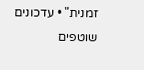זמנית" • עדכונים שוטפים